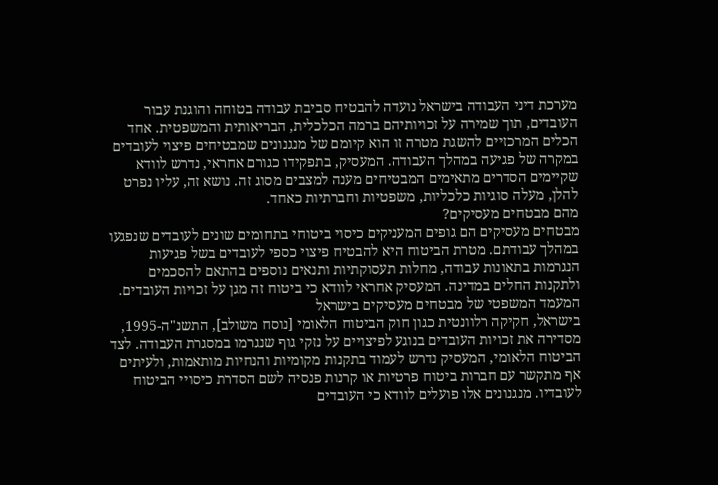מערכת דיני העבודה בישראל נועדה להבטיח סביבת עבודה בטוחה והוגנת עבור העובדים, תוך שמירה על זכויותיהם ברמה הכלכלית, הבריאותית והמשפטית. אחד הכלים המרכזיים להשגת מטרה זו הוא קיומם של מנגנונים שמבטיחים פיצוי לעובדים במקרה של פגיעה במהלך העבודה. המעסיק, בתפקידו כגורם אחראי, נדרש לוודא שקיימים הסדרים מתאימים המבטיחים מענה למצבים מסוג זה. נושא זה, עליו נפרט להלן, מעלה סוגיות כלכליות, משפטיות וחברתיות כאחד.
מהם מבטחים מעסיקים?
מבטחים מעסיקים הם גופים המעניקים כיסוי ביטוחי בתחומים שונים לעובדים שנפגעו במהלך עבודתם. מטרת הביטוח היא להבטיח פיצוי כספי לעובדים בשל פגיעות הנגרמות בתאונות עבודה, מחלות תעסוקתיות ותנאים נוספים בהתאם להסכמים ולתקנות החלים במדינה. המעסיק אחראי לוודא כי ביטוח זה מגן על זכויות העובדים.
המעמד המשפטי של מבטחים מעסיקים בישראל
בישראל, חקיקה רלוונטית כגון חוק הביטוח הלאומי [נוסח משולב], התשנ"ה-1995, מסדירה את זכויות העובדים בנוגע לפיצויים על נזקי גוף שנגרמו במסגרת העבודה. לצד הביטוח הלאומי, המעסיק נדרש לעמוד בתקנות מקומיות והנחיות מותאמות, ולעיתים אף מתקשר עם חברות ביטוח פרטיות או קרנות פנסיה לשם הסדרת כיסויי הביטוח לעובדיו. מנגנונים אלו פועלים לוודא כי העובדים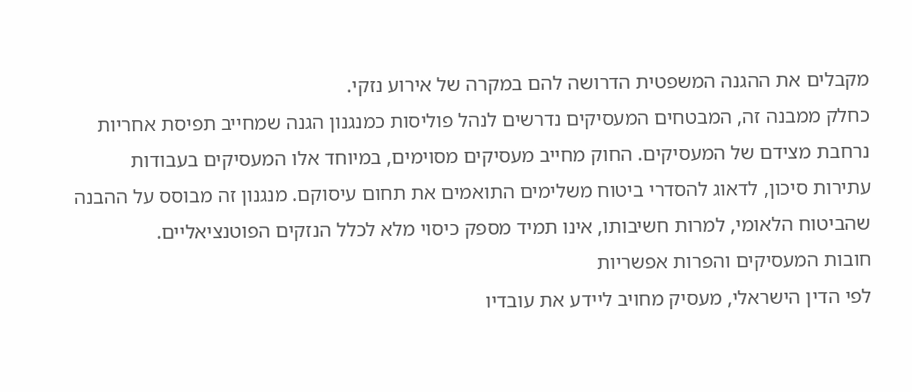מקבלים את ההגנה המשפטית הדרושה להם במקרה של אירוע נזקי.
כחלק ממבנה זה, המבטחים המעסיקים נדרשים לנהל פוליסות כמנגנון הגנה שמחייב תפיסת אחריות נרחבת מצידם של המעסיקים. החוק מחייב מעסיקים מסוימים, במיוחד אלו המעסיקים בעבודות עתירות סיכון, לדאוג להסדרי ביטוח משלימים התואמים את תחום עיסוקם. מנגנון זה מבוסס על ההבנה שהביטוח הלאומי, למרות חשיבותו, אינו תמיד מספק כיסוי מלא לכלל הנזקים הפוטנציאליים.
חובות המעסיקים והפרות אפשריות
לפי הדין הישראלי, מעסיק מחויב ליידע את עובדיו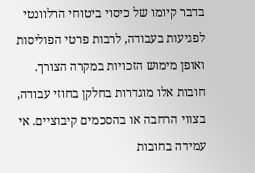בדבר קיומו של כיסוי ביטוחי הרלוונטי לפגיעות בעבודה, לרבות פרטי הפוליסות ואופן מימוש הזכויות במקרה הצורך. חובות אלו מוגדרות בחלקן בחוזי עבודה, בצווי הרחבה או בהסכמים קיבוציים. אי עמידה בחובות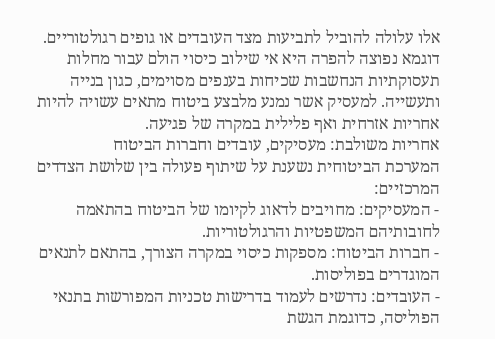אלו עלולה להוביל לתביעות מצד העובדים או גופים רגולטוריים.
דוגמא נפוצה להפרה היא אי שילוב כיסוי הולם עבור מחלות תעסוקתיות הנחשבות שכיחות בענפים מסוימים, כגון בנייה ותעשייה. למעסיק אשר נמנע מלבצע ביטוח מתאים עשויה להיות אחריות אזרחית ואף פלילית במקרה של פגיעה.
אחריות משולבת: מעסיקים, עובדים וחברות הביטוח
המערכת הביטוחית נשענת על שיתוף פעולה בין שלושת הצדדים המרכזיים:
- המעסיקים: מחויבים לדאוג לקיומו של הביטוח בהתאמה לחובותיהם המשפטיות והרגולטוריות.
- חברות הביטוח: מספקות כיסוי במקרה הצורך, בהתאם לתנאים המוגדרים בפוליסות.
- העובדים: נדרשים לעמוד בדרישות טכניות המפורשות בתנאי הפוליסה, כדוגמת הגשת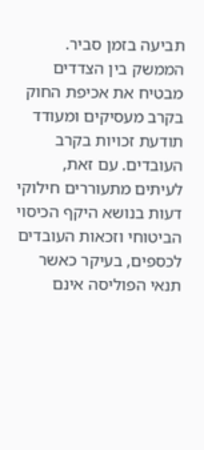תביעה בזמן סביר.
הממשק בין הצדדים מבטיח את אכיפת החוק בקרב מעסיקים ומעודד תודעת זכויות בקרב העובדים. עם זאת, לעיתים מתעוררים חילוקי דעות בנושא היקף הכיסוי הביטוחי וזכאות העובדים לכספים, בעיקר כאשר תנאי הפוליסה אינם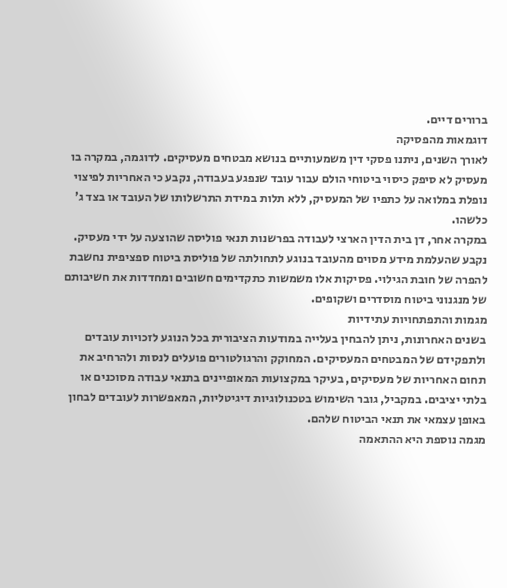ברורים דיים.
דוגמאות מהפסיקה
לאורך השנים, ניתנו פסקי דין משמעותיים בנושא מבטחים מעסיקים. לדוגמה, במקרה בו מעסיק לא סיפק כיסוי ביטוחי הולם עבור עובד שנפגע בעבודה, נקבע כי האחריות לפיצוי נופלת במלואה על כתפיו של המעסיק, ללא תלות במידת התרשלותו של העובד או בצד ג' כלשהו.
במקרה אחר, דן בית הדין הארצי לעבודה בפרשנות תנאי פוליסה שהוצעה על ידי מעסיק. נקבע שהעלמת מידע מסוים מהעובד בנוגע לתחולתה של פוליסת ביטוח ספציפית נחשבת להפרה של חובת הגילוי. פסיקות אלו משמשות כתקדימים חשובים ומחדדות את חשיבותם של מנגנוני ביטוח מוסדרים ושקופים.
מגמות והתפתחויות עתידיות
בשנים האחרונות, ניתן להבחין בעלייה במודעות הציבורית בכל הנוגע לזכויות עובדים ולתפקידם של המבטחים המעסיקים. המחוקק והרגולטורים פועלים לנסות ולהרחיב את תחום האחריות של מעסיקים, בעיקר במקצועות המאופיינים בתנאי עבודה מסוכנים או בלתי יציבים. במקביל, גובר השימוש בטכנולוגיות דיגיטליות, המאפשרות לעובדים לבחון באופן עצמאי את תנאי הביטוח שלהם.
מגמה נוספת היא ההתאמה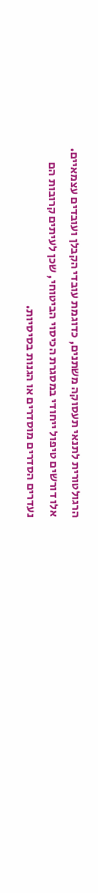הרגולטורית לתנאי תעסוקה משתנים, כדוגמת עובדי הקבלן ועובדים עצמאיים. אלו דורשים טיפול ייחודי במסגרת הכיסוי הביטוחי, שכן לעיתים קרובות הם נעדרים הסדרים מוסדרים או הגנות בסיסיות.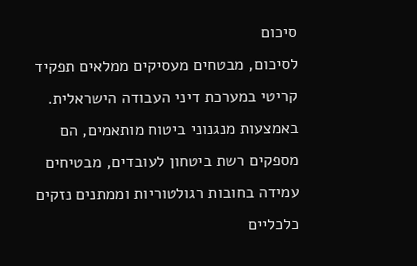סיכום
לסיכום, מבטחים מעסיקים ממלאים תפקיד קריטי במערכת דיני העבודה הישראלית. באמצעות מנגנוני ביטוח מותאמים, הם מספקים רשת ביטחון לעובדים, מבטיחים עמידה בחובות רגולטוריות וממתנים נזקים כלכליים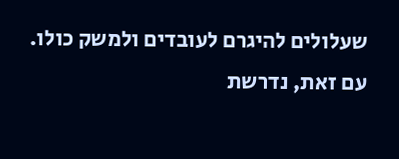שעלולים להיגרם לעובדים ולמשק כולו. עם זאת, נדרשת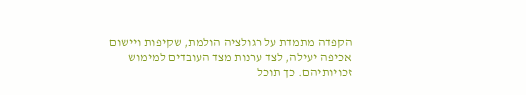הקפדה מתמדת על רגולציה הולמת, שקיפות ויישום אכיפה יעילה, לצד ערנות מצד העובדים למימוש זכויותיהם. כך תוכל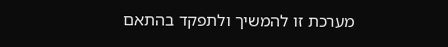מערכת זו להמשיך ולתפקד בהתאם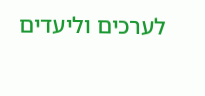לערכים וליעדים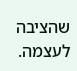שהציבה לעצמה.